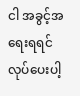ငါ အခွင့်အရေးရရင် လုပ်ပေးပါ့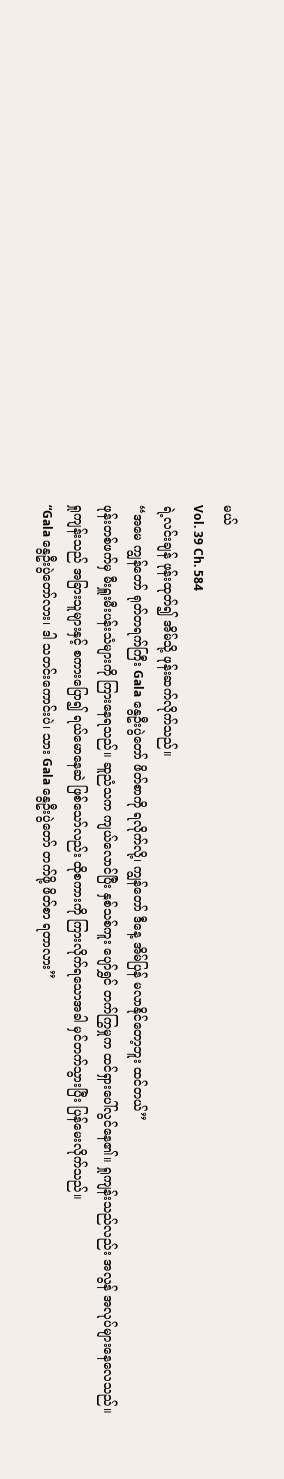မယ်
Vol. 39 Ch. 584
ရဲ့လင်းချန် ဖုန်းထုတ်၍ အိမ်သို့ ဖုန်းဆက်လိုက်သည်။
“အမေ ကျွန်တော် ရုတ်တရက်ကြီး Gala နွေဦးပွဲတော် ဖိတ်စာကို ရလိုက်လို့၊ ကျွန်တော် ဒီနေ့ အိမ်ပြန် မလာနိုင်တော့ဘူး ထင်တယ်”
ဖုန်းတစ်ဖက်မှ မီးရှူးမီးပန်းသံများကို ကြားနေရသည်။ ဆူညံသက ကျယ်လောင်ပြီး နှစ်သစ်ကူး ပျော်ရွှင် တက်ကြွမှုက ထင်ရှားပေါ်လွင်နေ၏။ ရှုကျန်းသည်လည်း အလွန် အလုပ်များနေလေသည်။
ရှုကျန်းသည် အခြားသူများနှင့် စကားပြော၍ ရယ်မောနေဆဲ ဖြစ်သော်လည်း ထိုစကားကို ကြားလိုက်ရသောအခါ မှင်တက်သွားပြီး ပြန်မေးလိုက်သည်။
“Gala နွေဦးပွဲတော်လား၊ ဒါ သတင်းကောင်းပဲ၊ သား Gala နွေဦးပွဲတော် တက်ဖို့ ဖိတ်စာ ရတာလား”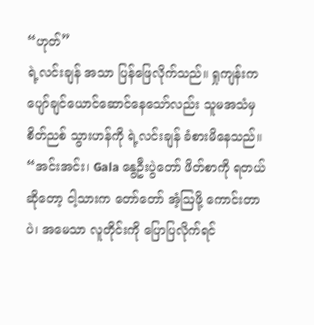“ဟုတ်”
ရဲ့လင်းချန် အသာ ပြန်ဖြေလိုက်သည်။ ရှုကျန်းက ပျော်ချင်ယောင်ဆောင်နေသော်လည်း သူမအသံမှ စိတ်ညစ် သွားဟန်ကို ရဲ့လင်းချန် ခံစားမိနေသည်။
“အင်းအင်း၊ Gala နွေဦးပွဲတော် ဖိတ်စာကို ရတယ်ဆိုတော့ ငါ့သားက တော်တော် အံ့ဩဖို့ ကောင်းတာပဲ၊ အမေသာ လူတိုင်းကို ပြောပြလိုက်ရင်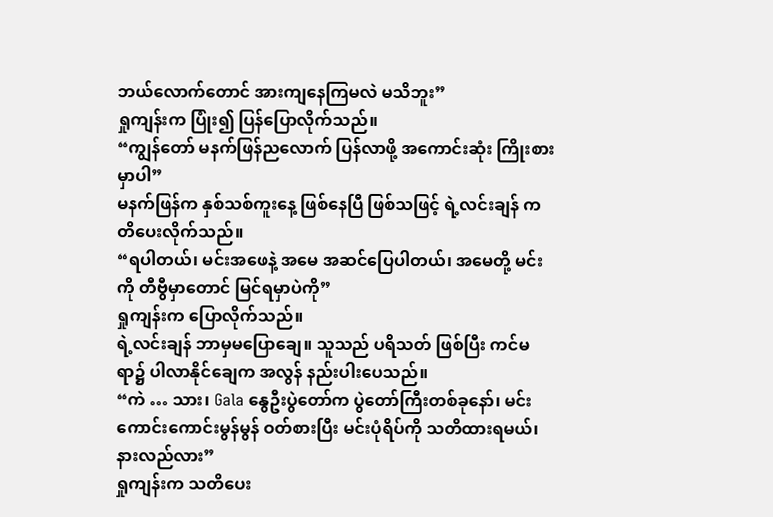ဘယ်လောက်တောင် အားကျနေကြမလဲ မသိဘူး”
ရှုကျန်းက ပြုံး၍ ပြန်ပြောလိုက်သည်။
“ကျွန်တော် မနက်ဖြန်ညလောက် ပြန်လာဖို့ အကောင်းဆုံး ကြိုးစားမှာပါ”
မနက်ဖြန်က နှစ်သစ်ကူးနေ့ ဖြစ်နေပြီ ဖြစ်သဖြင့် ရဲ့လင်းချန် ကတိပေးလိုက်သည်။
“ရပါတယ်၊ မင်းအဖေနဲ့ အမေ အဆင်ပြေပါတယ်၊ အမေတို့ မင်းကို တီဗွီမှာတောင် မြင်ရမှာပဲကို”
ရှုကျန်းက ပြောလိုက်သည်။
ရဲ့လင်းချန် ဘာမှမပြောချေ။ သူသည် ပရိသတ် ဖြစ်ပြီး ကင်မရာ၌ ပါလာနိုင်ချေက အလွန် နည်းပါးပေသည်။
“ကဲ … သား၊ Gala နွေဦးပွဲတော်က ပွဲတော်ကြီးတစ်ခုနော်၊ မင်း ကောင်းကောင်းမွန်မွန် ဝတ်စားပြီး မင်းပုံရိပ်ကို သတိထားရမယ်၊ နားလည်လား”
ရှုကျန်းက သတိပေး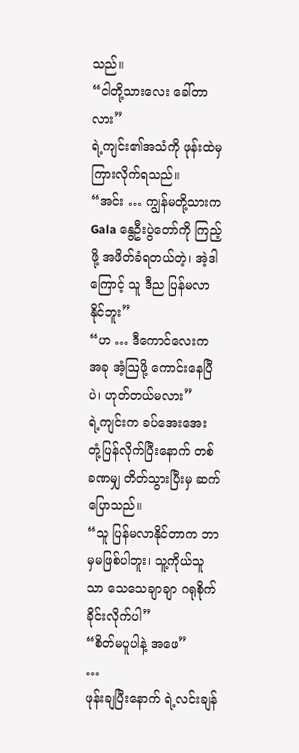သည်။
“ငါတို့သားလေး ခေါ်တာလား”
ရဲ့ကျင်း၏အသံကို ဖုန်းထဲမှ ကြားလိုက်ရသည်။
“အင်း … ကျွန်မတို့သားက Gala နွေဦးပွဲတော်ကို ကြည့်ဖို့ အဖိတ်ခံရတယ်တဲ့၊ အဲ့ဒါကြောင့် သူ ဒီည ပြန်မလာနိုင်ဘူး”
“ဟ … ဒီကောင်လေးက အခု အံ့ဩဖို့ ကောင်းနေပြီပဲ၊ ဟုတ်တယ်မလား”
ရဲ့ကျင်းက ခပ်အေးအေး တုံ့ပြန်လိုက်ပြီးနောက် တစ်ခဏမျှ တိတ်သွားပြီးမှ ဆက်ပြောသည်။
“သူ ပြန်မလာနိုင်တာက ဘာမှမဖြစ်ပါဘူး၊ သူ့ကိုယ်သူသာ သေသေချာချာ ဂရုစိုက်ခိုင်းလိုက်ပါ”
“စိတ်မပူပါနဲ့ အဖေ”
…
ဖုန်းချပြီးနောက် ရဲ့လင်းချန်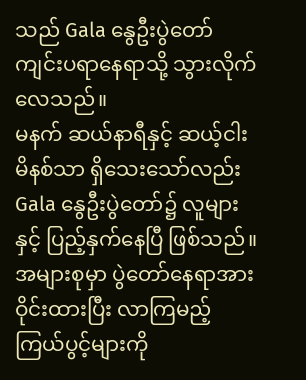သည် Gala နွေဦးပွဲတော် ကျင်းပရာနေရာသို့ သွားလိုက်လေသည်။
မနက် ဆယ်နာရီနှင့် ဆယ့်ငါးမိနစ်သာ ရှိသေးသော်လည်း Gala နွေဦးပွဲတော်၌ လူများနှင့် ပြည့်နှက်နေပြီ ဖြစ်သည်။ အများစုမှာ ပွဲတော်နေရာအား ဝိုင်းထားပြီး လာကြမည့် ကြယ်ပွင့်များကို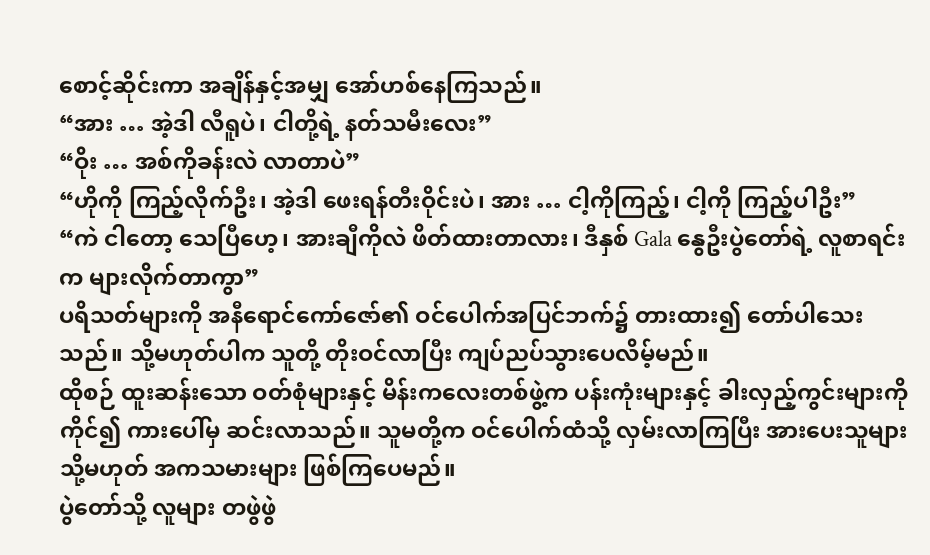စောင့်ဆိုင်းကာ အချိန်နှင့်အမျှ အော်ဟစ်နေကြသည်။
“အား … အဲ့ဒါ လီရူပဲ၊ ငါတို့ရဲ့ နတ်သမီးလေး”
“ဝိုး … အစ်ကိုခန်းလဲ လာတာပဲ”
“ဟိုကို ကြည့်လိုက်ဦး၊ အဲ့ဒါ ဖေးရန်တီးဝိုင်းပဲ၊ အား … ငါ့ကိုကြည့်၊ ငါ့ကို ကြည့်ပါဦး”
“ကဲ ငါတော့ သေပြီဟေ့၊ အားချီကိုလဲ ဖိတ်ထားတာလား၊ ဒီနှစ် Gala နွေဦးပွဲတော်ရဲ့ လူစာရင်းက များလိုက်တာကွာ”
ပရိသတ်များကို အနီရောင်ကော်ဇော်၏ ဝင်ပေါက်အပြင်ဘက်၌ တားထား၍ တော်ပါသေးသည်။ သို့မဟုတ်ပါက သူတို့ တိုးဝင်လာပြီး ကျပ်ညပ်သွားပေလိမ့်မည်။
ထိုစဉ် ထူးဆန်းသော ဝတ်စုံများနှင့် မိန်းကလေးတစ်ဖွဲ့က ပန်းကုံးများနှင့် ခါးလှည့်ကွင်းများကို ကိုင်၍ ကားပေါ်မှ ဆင်းလာသည်။ သူမတို့က ဝင်ပေါက်ထံသို့ လှမ်းလာကြပြီး အားပေးသူများ သို့မဟုတ် အကသမားများ ဖြစ်ကြပေမည်။
ပွဲတော်သို့ လူများ တဖွဲဖွဲ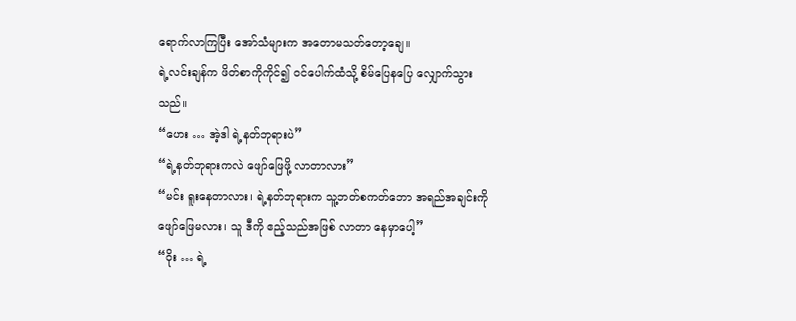ရောက်လာကြပြီး အော်သံများက အတောမသတ်တော့ချေ။
ရဲ့လင်းချန်က ဖိတ်စာကိုကိုင်၍ ဝင်ပေါက်ထံသို့ စိမ်ပြေနပြေ လျှောက်သွားသည်။
“ဟေး … အဲ့ဒါ ရဲ့နတ်ဘုရားပဲ”
“ရဲ့နတ်ဘုရားကလဲ ဖျော်ဖြေဖို့ လာတာလား”
“မင်း ရူးနေတာလား၊ ရဲ့နတ်ဘုရားက သူ့ဘတ်စကတ်ဘော အရည်အချင်းကို ဖျော်ဖြေမလား၊ သူ ဒီကို ဧည့်သည်အဖြစ် လာတာ နေမှာပေါ့”
“ဝိုး … ရဲ့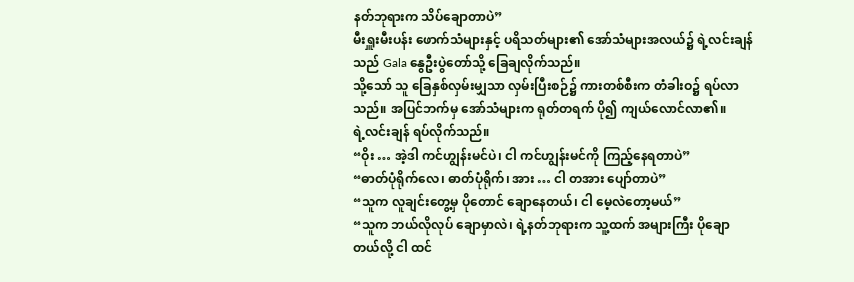နတ်ဘုရားက သိပ်ချောတာပဲ”
မီးရှူးမီးပန်း ဖောက်သံများနှင့် ပရိသတ်များ၏ အော်သံများအလယ်၌ ရဲ့လင်းချန်သည် Gala နွေဦးပွဲတော်သို့ ခြေချလိုက်သည်။
သို့သော် သူ ခြေနှစ်လှမ်းမျှသာ လှမ်းပြီးစဉ်၌ ကားတစ်စီးက တံခါးဝ၌ ရပ်လာသည်။ အပြင်ဘက်မှ အော်သံများက ရုတ်တရက် ပို၍ ကျယ်လောင်လာ၏။
ရဲ့လင်းချန် ရပ်လိုက်သည်။
“ဝိုး … အဲ့ဒါ ကင်ဟျွန်းမင်ပဲ၊ ငါ ကင်ဟျွန်းမင်ကို ကြည့်နေရတာပဲ”
“ဓာတ်ပုံရိုက်လေ၊ ဓာတ်ပုံရိုက်၊ အား … ငါ တအား ပျော်တာပဲ”
“သူက လူချင်းတွေ့မှ ပိုတောင် ချောနေတယ်၊ ငါ မေ့လဲတော့မယ်”
“သူက ဘယ်လိုလုပ် ချောမှာလဲ၊ ရဲ့နတ်ဘုရားက သူ့ထက် အများကြီး ပိုချောတယ်လို့ ငါ ထင်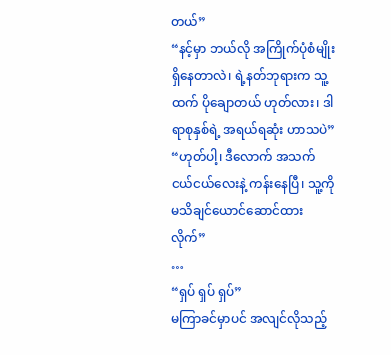တယ်”
“နင့်မှာ ဘယ်လို အကြိုက်ပုံစံမျိုး ရှိနေတာလဲ၊ ရဲ့နတ်ဘုရားက သူ့ထက် ပိုချောတယ် ဟုတ်လား၊ ဒါ ရာစုနှစ်ရဲ့ အရယ်ရဆုံး ဟာသပဲ”
“ဟုတ်ပါ့၊ ဒီလောက် အသက် ငယ်ငယ်လေးနဲ့ ကန်းနေပြီ၊ သူ့ကို မသိချင်ယောင်ဆောင်ထားလိုက်”
…
“ရှပ် ရှပ် ရှပ်”
မကြာခင်မှာပင် အလျင်လိုသည့်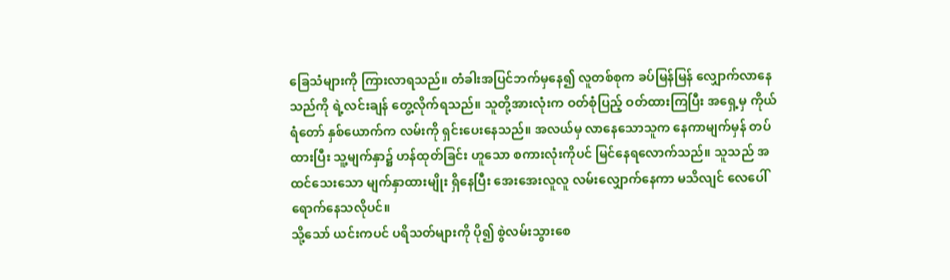ခြေသံများကို ကြားလာရသည်။ တံခါးအပြင်ဘက်မှနေ၍ လူတစ်စုက ခပ်မြန်မြန် လျှောက်လာနေသည်ကို ရဲ့လင်းချန် တွေ့လိုက်ရသည်။ သူတို့အားလုံးက ဝတ်စုံပြည့် ဝတ်ထားကြပြီး အရှေ့မှ ကိုယ်ရံတော် နှစ်ယောက်က လမ်းကို ရှင်းပေးနေသည်။ အလယ်မှ လာနေသောသူက နေကာမျက်မှန် တပ်ထားပြီး သူ့မျက်နှာ၌ ဟန်ထုတ်ခြင်း ဟူသော စကားလုံးကိုပင် မြင်နေရလောက်သည်။ သူသည် အထင်သေးသော မျက်နှာထားမျိုး ရှိနေပြီး အေးအေးလူလူ လမ်းလျှောက်နေကာ မသိလျင် လေပေါ် ရောက်နေသလိုပင်။
သို့သော် ယင်းကပင် ပရိသတ်များကို ပို၍ စွဲလမ်းသွားစေ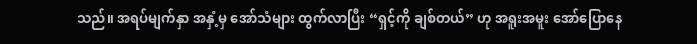သည်။ အရပ်မျက်နှာ အနှံ့မှ အော်သံများ ထွက်လာပြီး “ရှင့်ကို ချစ်တယ်” ဟု အရူးအမူး အော်ပြောနေ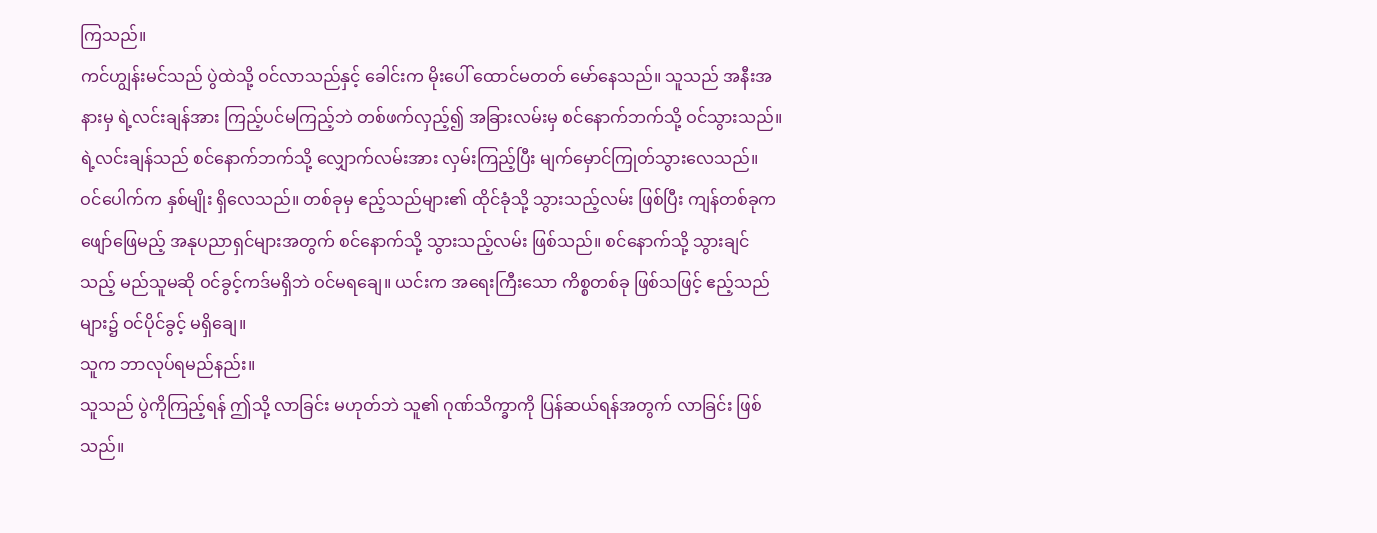ကြသည်။
ကင်ဟျွန်းမင်သည် ပွဲထဲသို့ ဝင်လာသည်နှင့် ခေါင်းက မိုးပေါ် ထောင်မတတ် မော်နေသည်။ သူသည် အနီးအနားမှ ရဲ့လင်းချန်အား ကြည့်ပင်မကြည့်ဘဲ တစ်ဖက်လှည့်၍ အခြားလမ်းမှ စင်နောက်ဘက်သို့ ဝင်သွားသည်။
ရဲ့လင်းချန်သည် စင်နောက်ဘက်သို့ လျှောက်လမ်းအား လှမ်းကြည့်ပြီး မျက်မှောင်ကြုတ်သွားလေသည်။
ဝင်ပေါက်က နှစ်မျိုး ရှိလေသည်။ တစ်ခုမှ ဧည့်သည်များ၏ ထိုင်ခုံသို့ သွားသည့်လမ်း ဖြစ်ပြီး ကျန်တစ်ခုက ဖျော်ဖြေမည့် အနုပညာရှင်များအတွက် စင်နောက်သို့ သွားသည့်လမ်း ဖြစ်သည်။ စင်နောက်သို့ သွားချင်သည့် မည်သူမဆို ဝင်ခွင့်ကဒ်မရှိဘဲ ဝင်မရချေ။ ယင်းက အရေးကြီးသော ကိစ္စတစ်ခု ဖြစ်သဖြင့် ဧည့်သည်များ၌ ဝင်ပိုင်ခွင့် မရှိချေ။
သူက ဘာလုပ်ရမည်နည်း။
သူသည် ပွဲကိုကြည့်ရန် ဤသို့ လာခြင်း မဟုတ်ဘဲ သူ၏ ဂုဏ်သိက္ခာကို ပြန်ဆယ်ရန်အတွက် လာခြင်း ဖြစ်သည်။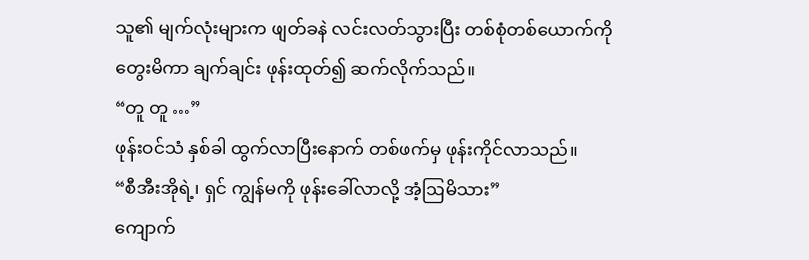သူ၏ မျက်လုံးများက ဖျတ်ခနဲ လင်းလတ်သွားပြီး တစ်စုံတစ်ယောက်ကို တွေးမိကာ ချက်ချင်း ဖုန်းထုတ်၍ ဆက်လိုက်သည်။
“တူ တူ …”
ဖုန်းဝင်သံ နှစ်ခါ ထွက်လာပြီးနောက် တစ်ဖက်မှ ဖုန်းကိုင်လာသည်။
“စီအီးအိုရဲ့၊ ရှင် ကျွန်မကို ဖုန်းခေါ်လာလို့ အံ့ဩမိသား”
ကျောက်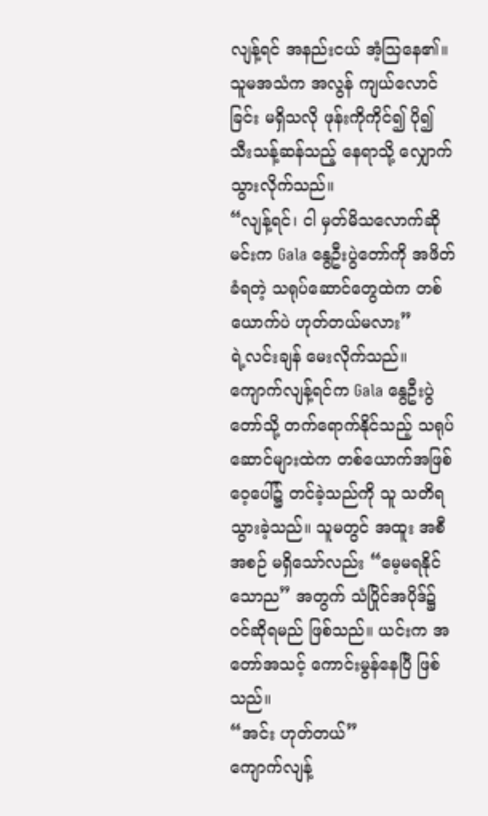လျန့်ရင် အနည်းငယ် အံ့ဩနေ၏။ သူမအသံက အလွန် ကျယ်လောင်ခြင်း မရှိသလို ဖုန်းကိုကိုင်၍ ပို၍ သီးသန့်ဆန်သည့် နေရာသို့ လျှောက်သွားလိုက်သည်။
“လျန့်ရင်၊ ငါ မှတ်မိသလောက်ဆို မင်းက Gala နွေဦးပွဲတော်ကို အဖိတ်ခံရတဲ့ သရုပ်ဆောင်တွေထဲက တစ်ယောက်ပဲ ဟုတ်တယ်မလား”
ရဲ့လင်းချန် မေးလိုက်သည်။
ကျောက်လျန့်ရင်က Gala နွေဦးပွဲတော်သို့ တက်ရောက်နိုင်သည့် သရုပ်ဆောင်များထဲက တစ်ယောက်အဖြစ် ဝေ့ပေါ်၌ တင်ခဲ့သည်ကို သူ သတိရသွားခဲ့သည်။ သူမတွင် အထူး အစီအစဉ် မရှိသော်လည်း “မေ့မရနိုင်သောည” အတွက် သံပြိုင်အပိုဒ်၌ ဝင်ဆိုရမည် ဖြစ်သည်။ ယင်းက အတော်အသင့် ကောင်းမွန်နေပြီ ဖြစ်သည်။
“အင်း ဟုတ်တယ်”
ကျောက်လျန့်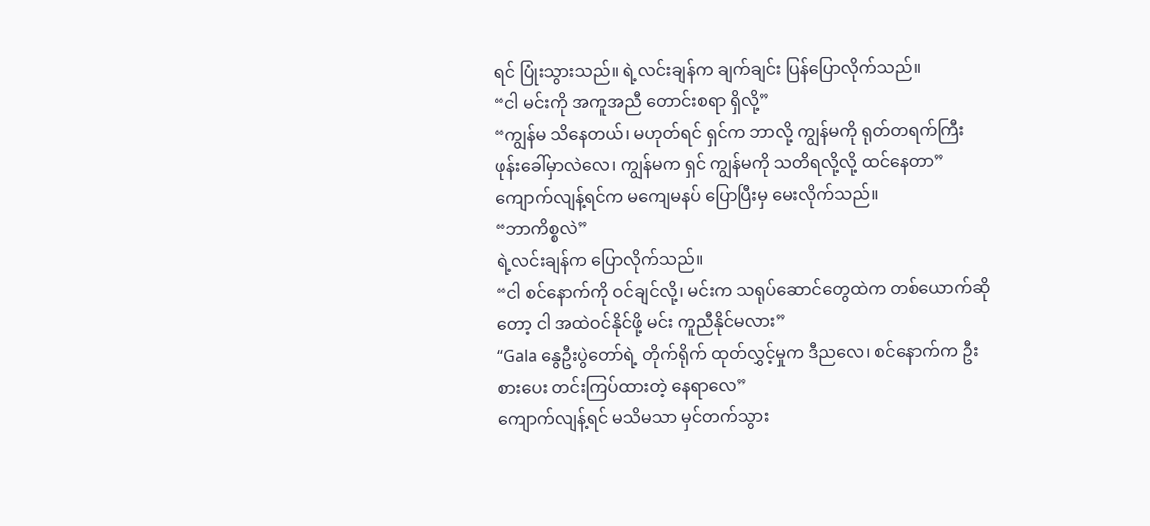ရင် ပြုံးသွားသည်။ ရဲ့လင်းချန်က ချက်ချင်း ပြန်ပြောလိုက်သည်။
“ငါ မင်းကို အကူအညီ တောင်းစရာ ရှိလို့”
“ကျွန်မ သိနေတယ်၊ မဟုတ်ရင် ရှင်က ဘာလို့ ကျွန်မကို ရုတ်တရက်ကြီး ဖုန်းခေါ်မှာလဲလေ၊ ကျွန်မက ရှင် ကျွန်မကို သတိရလို့လို့ ထင်နေတာ”
ကျောက်လျန့်ရင်က မကျေမနပ် ပြောပြီးမှ မေးလိုက်သည်။
“ဘာကိစ္စလဲ”
ရဲ့လင်းချန်က ပြောလိုက်သည်။
“ငါ စင်နောက်ကို ဝင်ချင်လို့၊ မင်းက သရုပ်ဆောင်တွေထဲက တစ်ယောက်ဆိုတော့ ငါ အထဲဝင်နိုင်ဖို့ မင်း ကူညီနိုင်မလား”
“Gala နွေဦးပွဲတော်ရဲ့ တိုက်ရိုက် ထုတ်လွှင့်မှုက ဒီညလေ၊ စင်နောက်က ဦးစားပေး တင်းကြပ်ထားတဲ့ နေရာလေ”
ကျောက်လျန့်ရင် မသိမသာ မှင်တက်သွား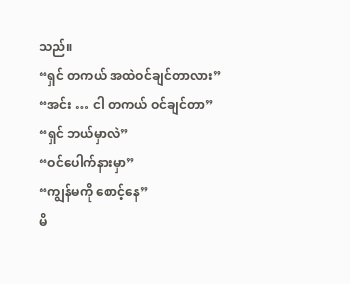သည်။
“ရှင် တကယ် အထဲဝင်ချင်တာလား”
“အင်း … ငါ တကယ် ဝင်ချင်တာ”
“ရှင် ဘယ်မှာလဲ”
“ဝင်ပေါက်နားမှာ”
“ကျွန်မကို စောင့်နေ”
မိ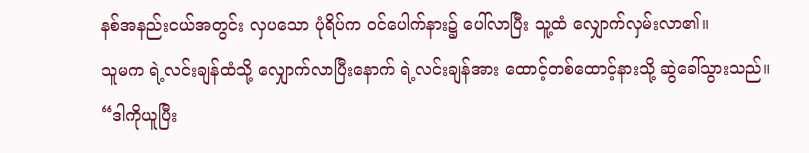နစ်အနည်းငယ်အတွင်း လှပသော ပုံရိပ်က ဝင်ပေါက်နား၌ ပေါ်လာပြီး သူ့ထံ လျှောက်လှမ်းလာ၏။
သူမက ရဲ့လင်းချန်ထံသို့ လျှောက်လာပြီးနောက် ရဲ့လင်းချန်အား ထောင့်တစ်ထောင့်နားသို့ ဆွဲခေါ်သွားသည်။
“ဒါကိုယူပြီး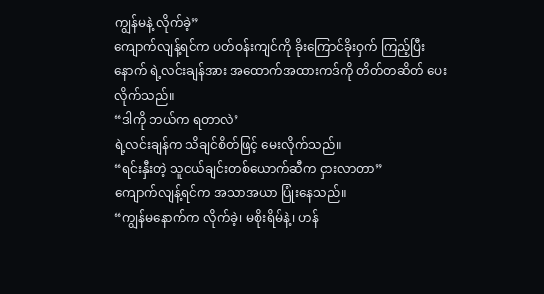ကျွန်မနဲ့ လိုက်ခဲ့”
ကျောက်လျန့်ရင်က ပတ်ဝန်းကျင်ကို ခိုးကြောင်ခိုးဝှက် ကြည့်ပြီးနောက် ရဲ့လင်းချန်အား အထောက်အထားကဒ်ကို တိတ်တဆိတ် ပေးလိုက်သည်။
“ဒါကို ဘယ်က ရတာလဲ’
ရဲ့လင်းချန်က သိချင်စိတ်ဖြင့် မေးလိုက်သည်။
“ရင်းနှီးတဲ့ သူငယ်ချင်းတစ်ယောက်ဆီက ငှားလာတာ”
ကျောက်လျန့်ရင်က အသာအယာ ပြုံးနေသည်။
“ကျွန်မနောက်က လိုက်ခဲ့၊ မစိုးရိမ်နဲ့၊ ဟန်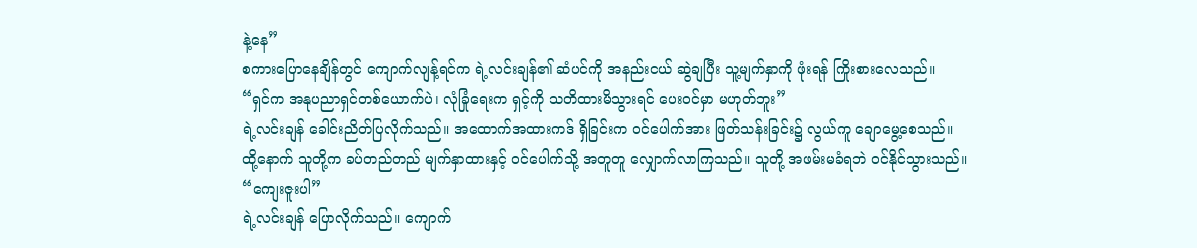နဲ့နေ”
စကားပြောနေချိန်တွင် ကျောက်လျန့်ရင်က ရဲ့လင်းချန်၏ ဆံပင်ကို အနည်းငယ် ဆွဲချပြီး သူ့မျက်နှာကို ဖုံးရန် ကြိုးစားလေသည်။
“ရှင်က အနုပညာရှင်တစ်ယောက်ပဲ၊ လုံခြုံရေးက ရှင့်ကို သတိထားမိသွားရင် ပေးဝင်မှာ မဟုတ်ဘူး”
ရဲ့လင်းချန် ခေါင်းညိတ်ပြလိုက်သည်။ အထောက်အထားကဒ် ရှိခြင်းက ဝင်ပေါက်အား ဖြတ်သန်းခြင်း၌ လွယ်ကူ ချောမွေ့စေသည်။
ထို့နောက် သူတို့က ခပ်တည်တည် မျက်နှာထားနှင့် ဝင်ပေါက်သို့ အတူတူ လျှောက်လာကြသည်။ သူတို့ အဖမ်းမခံရဘဲ ဝင်နိုင်သွားသည်။
“ကျေးဇူးပါ”
ရဲ့လင်းချန် ပြောလိုက်သည်။ ကျောက်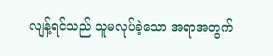လျန့်ရင်သည် သူမလုပ်ခဲ့သော အရာအတွက်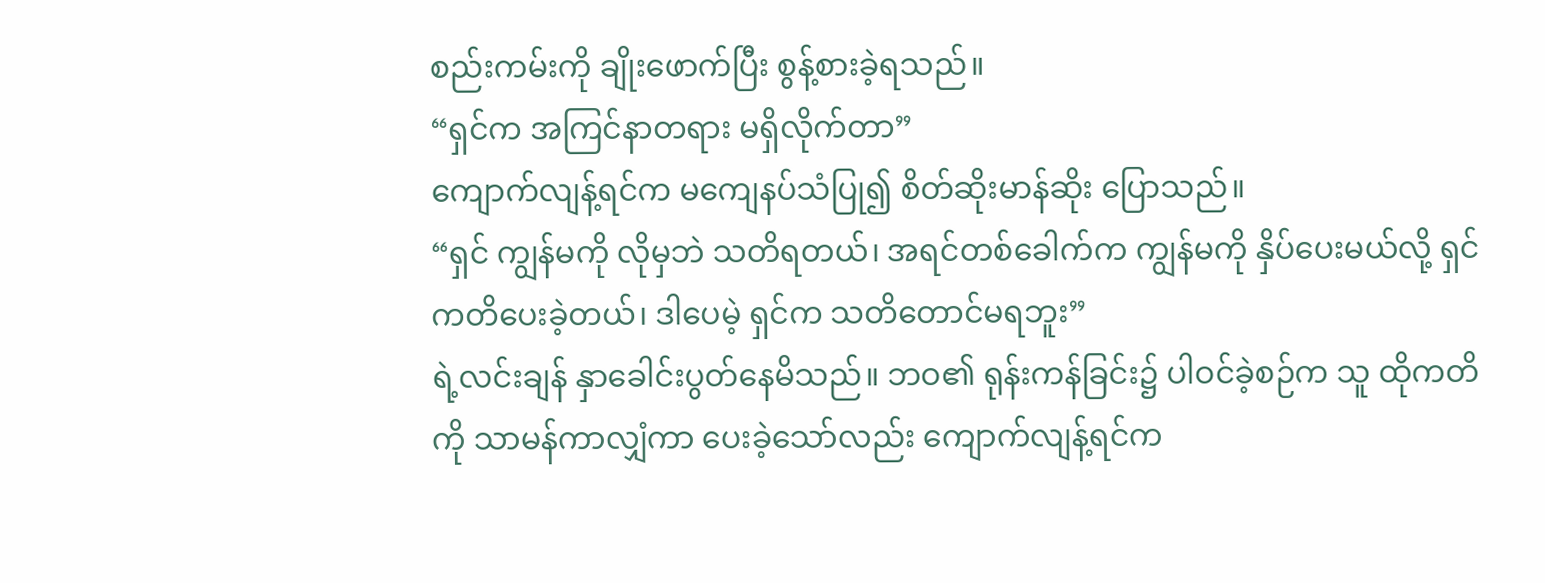စည်းကမ်းကို ချိုးဖောက်ပြီး စွန့်စားခဲ့ရသည်။
“ရှင်က အကြင်နာတရား မရှိလိုက်တာ”
ကျောက်လျန့်ရင်က မကျေနပ်သံပြု၍ စိတ်ဆိုးမာန်ဆိုး ပြောသည်။
“ရှင် ကျွန်မကို လိုမှဘဲ သတိရတယ်၊ အရင်တစ်ခေါက်က ကျွန်မကို နှိပ်ပေးမယ်လို့ ရှင် ကတိပေးခဲ့တယ်၊ ဒါပေမဲ့ ရှင်က သတိတောင်မရဘူး”
ရဲ့လင်းချန် နှာခေါင်းပွတ်နေမိသည်။ ဘဝ၏ ရုန်းကန်ခြင်း၌ ပါဝင်ခဲ့စဉ်က သူ ထိုကတိကို သာမန်ကာလျှံကာ ပေးခဲ့သော်လည်း ကျောက်လျန့်ရင်က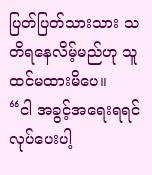ပြတ်ပြတ်သားသား သတိရနေလိမ့်မည်ဟု သူ ထင်မထားမိပေ။
“ငါ အခွင့်အရေးရရင် လုပ်ပေးပါ့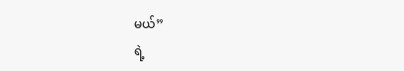မယ်”
ရဲ့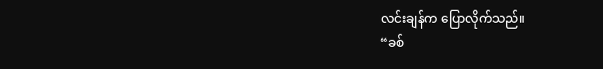လင်းချန်က ပြောလိုက်သည်။
“ခစ်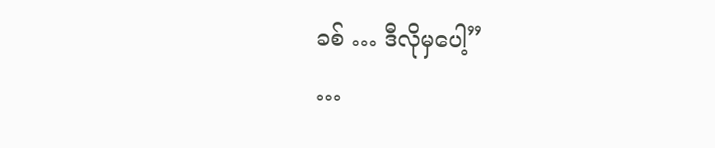ခစ် … ဒီလိုမှပေါ့”
…